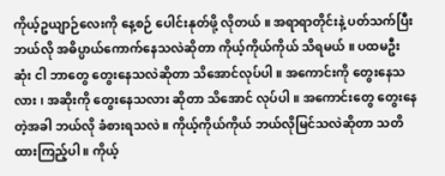ကိုယ့်ဥယျာဉ်လေးကို နေ့စဉ် ပေါင်းနုတ်ဖို့ လိုတယ် ။ အရာရာတိုင်းနဲ့ ပတ်သက်ပြီး ဘယ်လို အဓိပ္ပာယ်ကောက်နေသလဲဆိုတာ ကိုယ့်ကိုယ်ကိုယ် သိရမယ် ။ ပထမဦးဆုံး ငါ ဘာတွေ တွေးနေသလဲဆိုတာ သိအောင်လုပ်ပါ ။ အကောင်းကို တွေးနေသလား ၊ အဆိုးကို တွေးနေသလား ဆိုတာ သိအောင် လုပ်ပါ ။ အကောင်းတွေ တွေးနေတဲ့အခါ ဘယ်လို ခံစားရသလဲ ။ ကိုယ့်ကိုယ်ကိုယ် ဘယ်လိုမြင်သလဲဆိုတာ သတိထားကြည့်ပါ ။ ကိုယ့်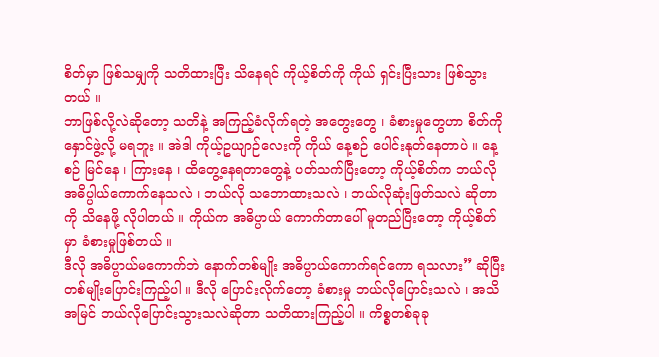စိတ်မှာ ဖြစ်သမျှကို သတိထားပြီး သိနေရင် ကိုယ့်စိတ်ကို ကိုယ် ရှင်းပြီးသား ဖြစ်သွားတယ် ။
ဘာဖြစ်လို့လဲဆိုတော့ သတိနဲ့ အကြည့်ခံလိုက်ရတဲ့ အတွေးတွေ ၊ ခံစားမှုတွေဟာ စိတ်ကို နှောင်ဖွဲ့လို့ မရဘူး ။ အဲဒါ ကိုယ့်ဥယျာဉ်လေးကို ကိုယ် နေ့စဉ် ပေါင်းနုတ်နေတာပဲ ။ နေ့စဉ် မြင်နေ ၊ ကြားနေ ၊ ထိတွေ့နေရတာတွေနဲ့ ပတ်သက်ပြီးတော့ ကိုယ့်စိတ်က ဘယ်လို အဓိပ္ပါယ်ကောက်နေသလဲ ၊ ဘယ်လို သဘောထားသလဲ ၊ ဘယ်လိုဆုံးဖြတ်သလဲ ဆိုတာကို သိနေဖို့ လိုပါတယ် ။ ကိုယ်က အဓိပ္ပာယ် ကောက်တာပေါ် မူတည်ပြီးတော့ ကိုယ့်စိတ်မှာ ခံစားမှုဖြစ်တယ် ။
ဒီလို အဓိပ္ပာယ်မကောက်ဘဲ နောက်တစ်မျိုး အဓိပ္ပာယ်ကောက်ရင်ကော ရသလား” ဆိုပြီး တစ်မျိုးပြောင်းကြည့်ပါ ။ ဒီလို ပြောင်းလိုက်တော့ ခံစားမှု ဘယ်လိုပြောင်းသလဲ ၊ အသိ အမြင် ဘယ်လိုပြောင်းသွားသလဲဆိုတာ သတိထားကြည့်ပါ ။ ကိစ္စတစ်ခုခု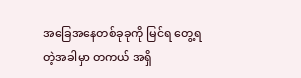အခြေအနေတစ်ခုခုကို မြင်ရ တွေ့ရတဲ့အခါမှာ တကယ် အရှိ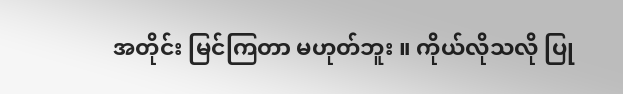အတိုင်း မြင်ကြတာ မဟုတ်ဘူး ။ ကိုယ်လိုသလို ပြု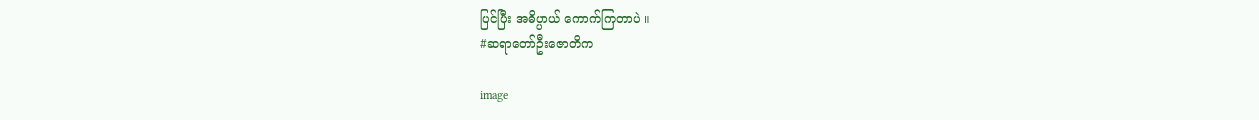ပြင်ပြီး အဓိပ္ပာယ် ကောက်ကြတာပဲ ။
#ဆရာတော်ဦးဇောတိက

image